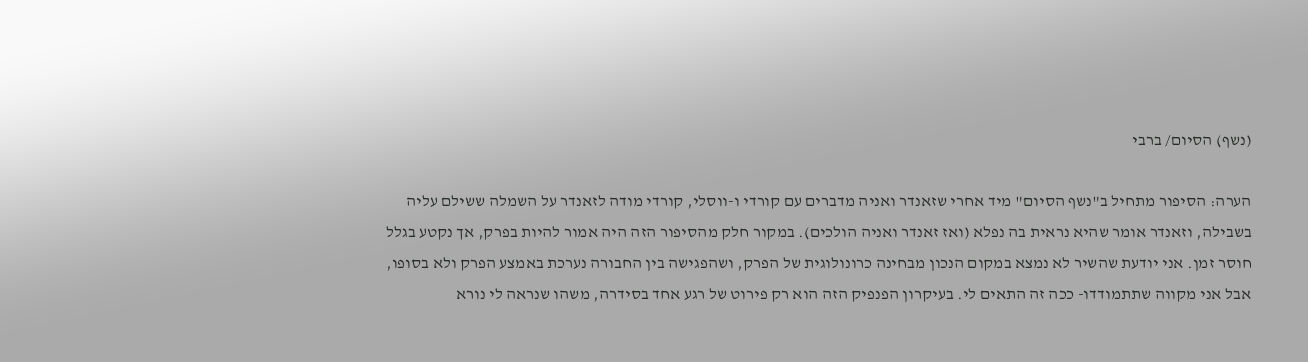(נשף) הסיום/ ברבי

הערה: הסיפור מתחיל ב"נשף הסיום" מיד אחרי שזאנדר ואניה מדברים עם קורדי ו-ווסלי, קורדי מודה לזאנדר על השמלה ששילם עליה בשבילה, וזאנדר אומר שהיא נראית בה נפלא (ואז זאנדר ואניה הולכים). במקור חלק מהסיפור הזה היה אמור להיות בפרק, אך נקטע בגלל חוסר זמן. אני יודעת שהשיר לא נמצא במקום הנכון מבחינה כרונולוגית של הפרק, ושהפגישה בין החבורה נערכת באמצע הפרק ולא בסופו, אבל אני מקווה שתתמודדו- ככה זה התאים לי. בעיקרון הפנפיק הזה הוא רק פירוט של רגע אחד בסידרה, משהו שנראה לי נורא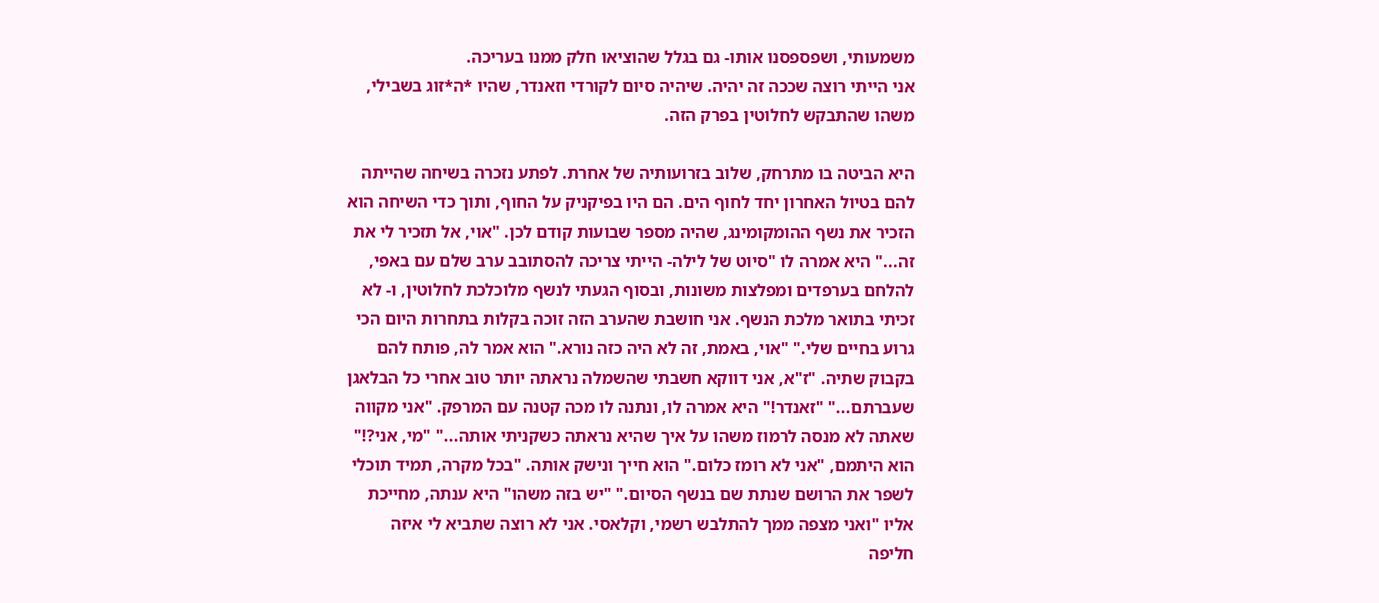משמעותי, ושפספסנו אותו- גם בגלל שהוציאו חלק ממנו בעריכה.
אני הייתי רוצה שככה זה יהיה. שיהיה סיום לקורדי וזאנדר, שהיו *ה*זוג בשבילי, משהו שהתבקש לחלוטין בפרק הזה.

היא הביטה בו מתרחק, שלוב בזרועותיה של אחרת. לפתע נזכרה בשיחה שהייתה להם בטיול האחרון יחד לחוף הים. הם היו בפיקניק על החוף, ותוך כדי השיחה הוא הזכיר את נשף ההומקומינג, שהיה מספר שבועות קודם לכן. "אוי, אל תזכיר לי את זה..." היא אמרה לו "סיוט של לילה- הייתי צריכה להסתובב ערב שלם עם באפי, להלחם בערפדים ומפלצות משונות, ובסוף הגעתי לנשף מלוכלכת לחלוטין, ו- לא זכיתי בתואר מלכת הנשף. אני חושבת שהערב הזה זוכה בקלות בתחרות היום הכי גרוע בחיים שלי." "אוי, באמת, זה לא היה כזה נורא." הוא אמר לה, פותח להם בקבוק שתיה. "ז"א, אני דווקא חשבתי שהשמלה נראתה יותר טוב אחרי כל הבלאגן שעברתם..." "זאנדר!" היא אמרה לו, ונתנה לו מכה קטנה עם המרפק. "אני מקווה שאתה לא מנסה לרמוז משהו על איך שהיא נראתה כשקניתי אותה..." "מי, אני?!" הוא היתמם, "אני לא רומז כלום." הוא חייך ונישק אותה. "בכל מקרה, תמיד תוכלי לשפר את הרושם שנתת שם בנשף הסיום." "יש בזה משהו" היא ענתה, מחייכת אליו "ואני מצפה ממך להתלבש רשמי, וקלאסי. אני לא רוצה שתביא לי איזה חליפה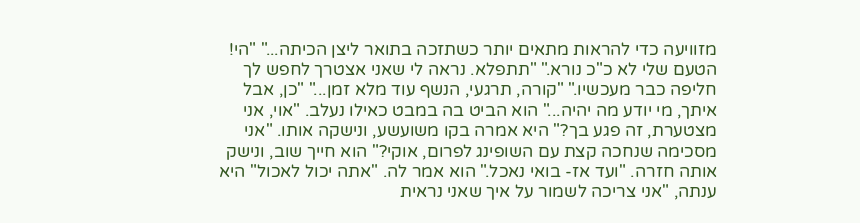מזוויעה כדי להראות מתאים יותר כשתזכה בתואר ליצן הכיתה..." "הי! הטעם שלי לא כ"כ נורא." "תתפלא. נראה לי שאני אצטרך לחפש לך חליפה כבר מעכשיו." "קורה, תרגעי, הנשף עוד מלא זמן..." "כן, אבל איתך, מי יודע מה יהיה..." הוא הביט בה במבט כאילו נעלב. "אוי, אני מצטערת, זה פגע בך?" היא אמרה בקו משועשע, ונישקה אותו. "אני מסכימה שנחכה קצת עם השופינג לפרום, אוקי?" הוא חייך שוב, ונישק אותה חזרה. "ועד אז- בואי נאכל." הוא אמר לה. "אתה יכול לאכול" היא ענתה, "אני צריכה לשמור על איך שאני נראית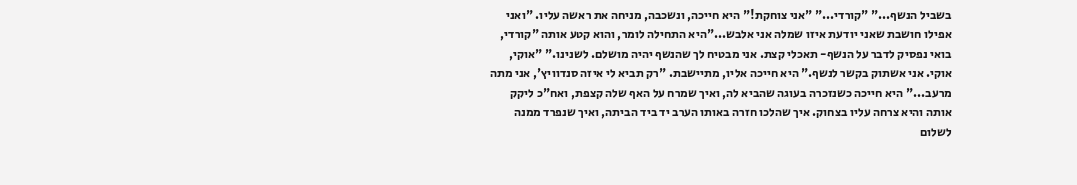בשביל הנשף..." "קורדי..." "אני צוחקת!" היא חייכה, ונשכבה, מניחה את ראשה עליו. "ואני אפילו חושבת שאני יודעת איזו שמלה אני אלבש..."היא התחילה לומר, והוא קטע אותה "קורדי, בואי נפסיק לדבר על הנשף- תאכלי קצת. אני מבטיח לך שהנשף יהיה מושלם. לשנינו." "אוקי, אוקי. אני אשתוק בקשר לנשף." היא חייכה אליו, מתיישבת. "רק תביא לי איזה סנדוויץ', אני מתה מרעב..." היא חייכה כשנזכרה בעוגה שהביא לה, ואיך שמרח על האף שלה קצפת, ואח"כ ליקק אותה והיא צרחה עליו בצחוק. איך שהלכו חזרה באותו הערב יד ביד הביתה, ואיך שנפרד ממנה לשלום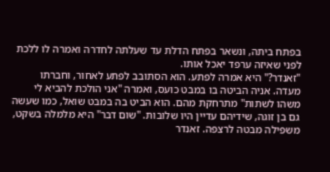בפתח ביתה, ונשאר בפתח הדלת עד שעלתה לחדרה ואמרה לו ללכת לפני שאיזה ערפד יאכל אותו.
"זאנדר?" היא אמרה לפתע. הוא הסתובב לפתע לאחור, וחברתו מעדה. אניה הביטה בו במבט כועס, ואמרה "אני הולכת להביא לי משהו לשתות" מתרחקת מהם. הוא הביט בה במבט שואל, כמו שעשה גם בן זוגה, שידיהם עדיין היו שלובות. "שום דבר" היא מלמלה בשקט, משפילה מבטה לרצפה. זאנדר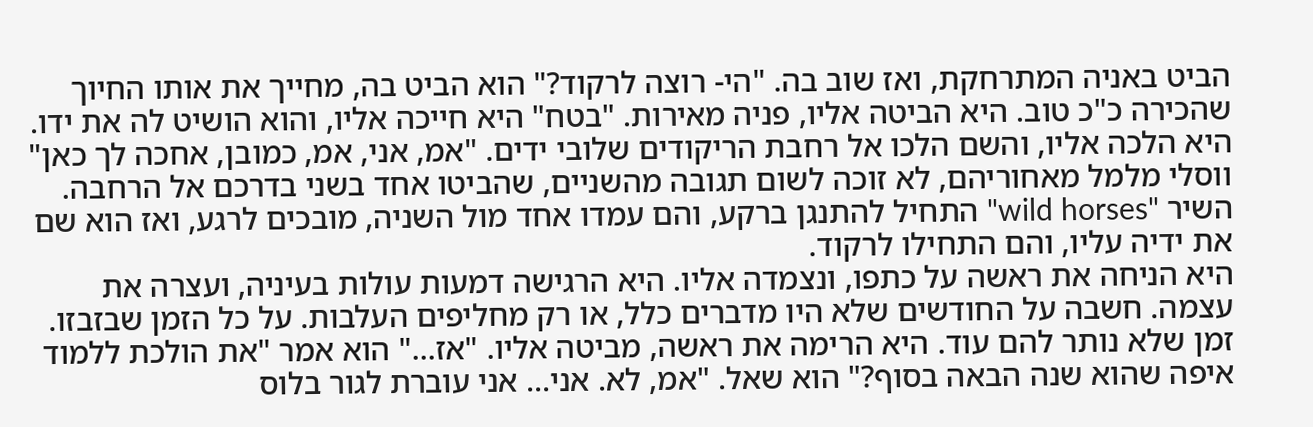הביט באניה המתרחקת, ואז שוב בה. "הי- רוצה לרקוד?" הוא הביט בה, מחייך את אותו החיוך שהכירה כ"כ טוב. היא הביטה אליו, פניה מאירות. "בטח" היא חייכה אליו, והוא הושיט לה את ידו. היא הלכה אליו, והשם הלכו אל רחבת הריקודים שלובי ידים. "אמ, אני, אמ, כמובן, אחכה לך כאן" ווסלי מלמל מאחוריהם, לא זוכה לשום תגובה מהשניים, שהביטו אחד בשני בדרכם אל הרחבה. השיר "wild horses" התחיל להתנגן ברקע, והם עמדו אחד מול השניה, מובכים לרגע, ואז הוא שם את ידיה עליו, והם התחילו לרקוד.
היא הניחה את ראשה על כתפו, ונצמדה אליו. היא הרגישה דמעות עולות בעיניה, ועצרה את עצמה. חשבה על החודשים שלא היו מדברים כלל, או רק מחליפים העלבות. על כל הזמן שבזבזו. זמן שלא נותר להם עוד. היא הרימה את ראשה, מביטה אליו. "אז..." הוא אמר "את הולכת ללמוד איפה שהוא שנה הבאה בסוף?" הוא שאל. "אמ, לא. אני... אני עוברת לגור בלוס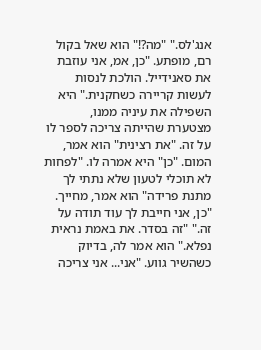אנג'לס." "מה?!" הוא שאל בקול רם, מופתע. "כן, אמ, אני עוזבת את סאנידייל. הולכת לנסות לעשות קריירה כשחקנית." היא השפילה את עיניה ממנו, מצטערת שהייתה צריכה לספר לו על זה. "את רצינית" הוא אמר, המום. "כן" היא אמרה לו. "לפחות לא תוכלי לטעון שלא נתתי לך מתנת פרידה" הוא אמר, מחייך. "כן, אני חייבת לך עוד תודה על זה." "זה בסדר. את באמת נראית נפלא." הוא אמר לה, בדיוק כשהשיר גווע. "אני... אני צריכה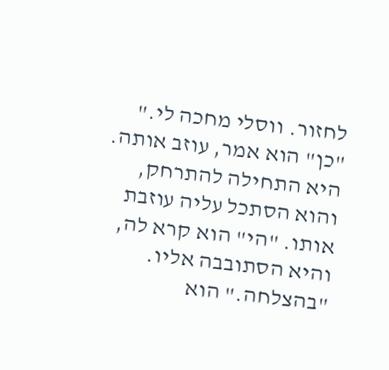לחזור. ווסלי מחכה לי." "כן" הוא אמר, עוזב אותה. היא התחילה להתרחק, והוא הסתכל עליה עוזבת אותו. "הי" הוא קרא לה, והיא הסתובבה אליו. "בהצלחה." הוא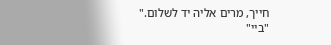חייך, מרים אליה יד לשלום." "ביי"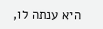היא ענתה לו,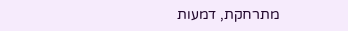מתרחקת, דמעות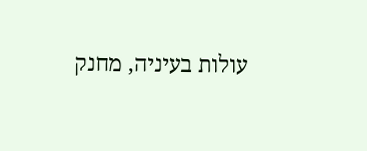עולות בעיניה, מחנק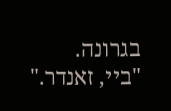בגרונה.
"ביי, זאנדר."